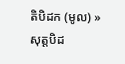តិបិដក (មូល) » សុត្តបិដ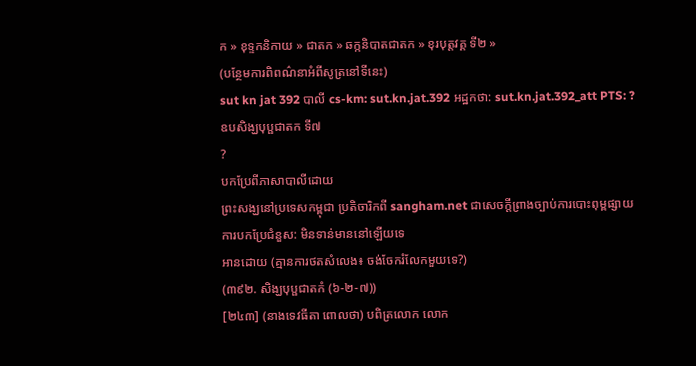ក » ខុទ្ទកនិកាយ » ជាតក » ឆក្កនិបាតជាតក » ខុរបុត្តវគ្គ ទី២ »
(បន្ថែមការពិពណ៌នាអំពីសូត្រនៅទីនេះ)
sut kn jat 392 បាលី cs-km: sut.kn.jat.392 អដ្ឋកថា: sut.kn.jat.392_att PTS: ?
ឧបសិង្ឃបុប្ផជាតក ទី៧
?
បកប្រែពីភាសាបាលីដោយ
ព្រះសង្ឃនៅប្រទេសកម្ពុជា ប្រតិចារិកពី sangham.net ជាសេចក្តីព្រាងច្បាប់ការបោះពុម្ពផ្សាយ
ការបកប្រែជំនួស: មិនទាន់មាននៅឡើយទេ
អានដោយ (គ្មានការថតសំលេង៖ ចង់ចែករំលែកមួយទេ?)
(៣៩២. សិង្ឃបុប្ផជាតកំ (៦-២-៧))
[២៤៣] (នាងទេវធីតា ពោលថា) បពិត្រលោក លោក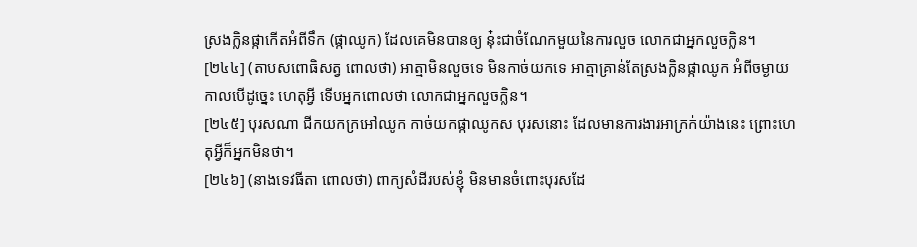ស្រងក្លិនផ្កាកើតអំពីទឹក (ផ្កាឈូក) ដែលគេមិនបានឲ្យ នុ៎ះជាចំណែកមួយនៃការលួច លោកជាអ្នកលួចក្លិន។
[២៤៤] (តាបសពោធិសត្វ ពោលថា) អាត្មាមិនលួចទេ មិនកាច់យកទេ អាត្មាគ្រាន់តែស្រងក្លិនផ្កាឈូក អំពីចម្ងាយ កាលបើដូច្នេះ ហេតុអ្វី ទើបអ្នកពោលថា លោកជាអ្នកលួចក្លិន។
[២៤៥] បុរសណា ជីកយកក្រអៅឈូក កាច់យកផ្កាឈូកស បុរសនោះ ដែលមានការងារអាក្រក់យ៉ាងនេះ ព្រោះហេតុអ្វីក៏អ្នកមិនថា។
[២៤៦] (នាងទេវធីតា ពោលថា) ពាក្យសំដីរបស់ខ្ញុំ មិនមានចំពោះបុរសដែ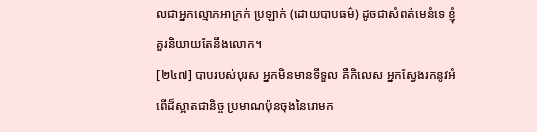លជាអ្នកល្មោភអាក្រក់ ប្រឡាក់ (ដោយបាបធម៌) ដូចជាសំពត់មេនំទេ ខ្ញុំគួរនិយាយតែនឹងលោក។
[២៤៧] បាបរបស់បុរស អ្នកមិនមានទីទួល គឺកិលេស អ្នកស្វែងរកនូវអំពើដ៏ស្អាតជានិច្ច ប្រមាណប៉ុនចុងនៃរោមក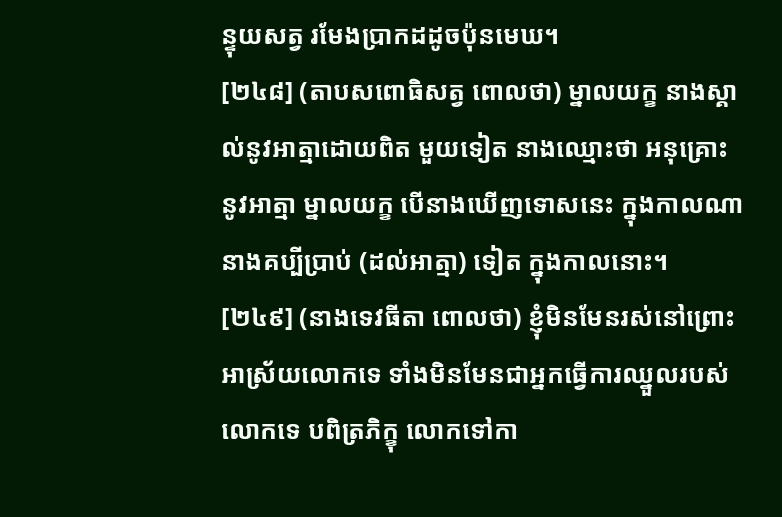ន្ទុយសត្វ រមែងប្រាកដដូចប៉ុនមេឃ។
[២៤៨] (តាបសពោធិសត្វ ពោលថា) ម្នាលយក្ខ នាងស្គាល់នូវអាត្មាដោយពិត មួយទៀត នាងឈ្មោះថា អនុគ្រោះនូវអាត្មា ម្នាលយក្ខ បើនាងឃើញទោសនេះ ក្នុងកាលណា នាងគប្បីប្រាប់ (ដល់អាត្មា) ទៀត ក្នុងកាលនោះ។
[២៤៩] (នាងទេវធីតា ពោលថា) ខ្ញុំមិនមែនរស់នៅព្រោះអាស្រ័យលោកទេ ទាំងមិនមែនជាអ្នកធ្វើការឈ្នួលរបស់លោកទេ បពិត្រភិក្ខុ លោកទៅកា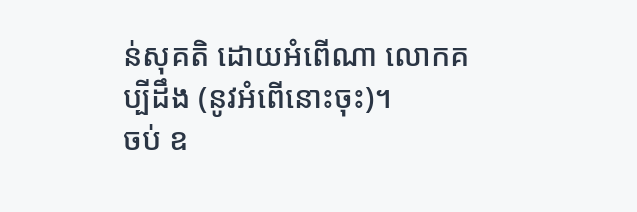ន់សុគតិ ដោយអំពើណា លោកគប្បីដឹង (នូវអំពើនោះចុះ)។
ចប់ ឧ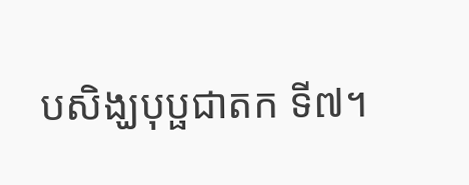បសិង្ឃបុប្ផជាតក ទី៧។